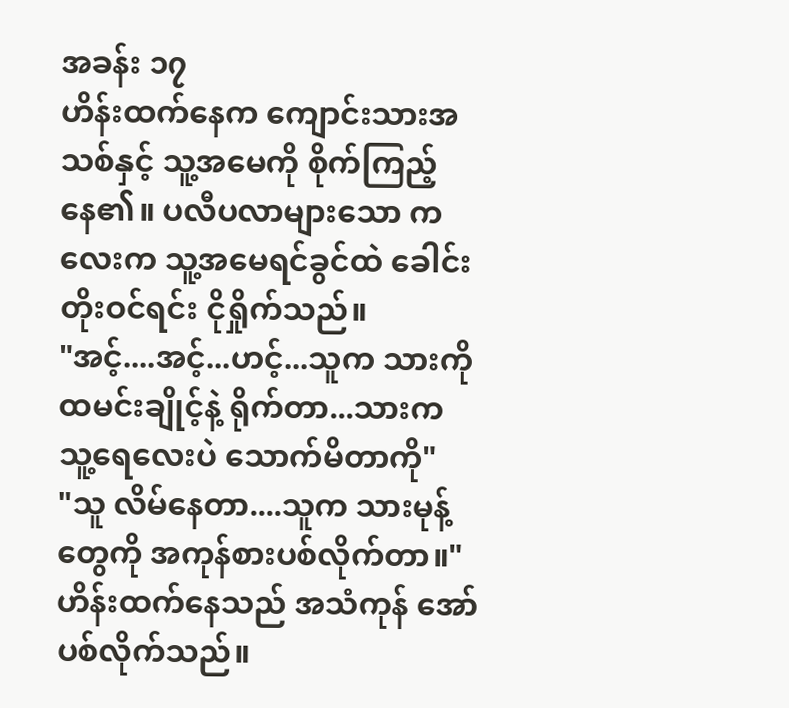အခန်း ၁၇
ဟိန်းထက်နေက ကျောင်းသားအသစ်နှင့် သူ့အမေကို စိုက်ကြည့်နေ၏။ ပလီပလာများသော ကလေးက သူ့အမေရင်ခွင်ထဲ ခေါင်းတိုးဝင်ရင်း ငိုရှိုက်သည်။
"အင့်....အင့်...ဟင့်...သူက သားကို ထမင်းချိုင့်နဲ့ ရိုက်တာ...သားက သူ့ရေလေးပဲ သောက်မိတာကို"
"သူ လိမ်နေတာ....သူက သားမုန့်တွေကို အကုန်စားပစ်လိုက်တာ။"
ဟိန်းထက်နေသည် အသံကုန် အော်ပစ်လိုက်သည်။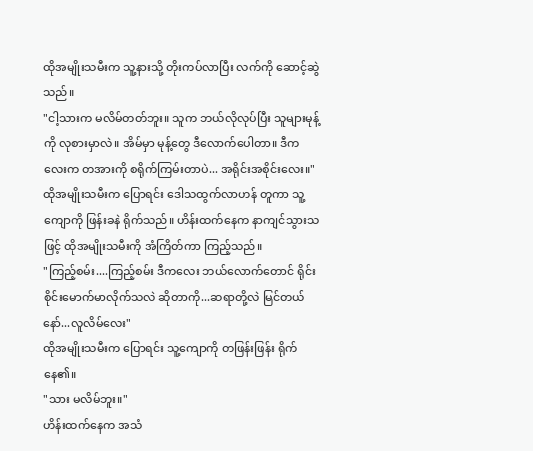ထိုအမျိုးသမီးက သူ့နားသို့ တိုးကပ်လာပြီး လက်ကို ဆောင့်ဆွဲသည်။
"ငါ့သားက မလိမ်တတ်ဘူး။ သူက ဘယ်လိုလုပ်ပြီး သူများမုန့်ကို လုစားမှာလဲ။ အိမ်မှာ မုန့်တွေ ဒီလောက်ပေါတာ။ ဒီကလေးက တအားကို စရိုက်ကြမ်းတာပဲ... အရိုင်းအစိုင်းလေး။"
ထိုအမျိုးသမီးက ပြောရင်း ဒေါသထွက်လာဟန် တူကာ သူ့ကျောကို ဖြန်းခနဲ ရိုက်သည်။ ဟိန်းထက်နေက နာကျင်သွားသဖြင့် ထိုအမျိုးသမီးကို အံကြိတ်ကာ ကြည့်သည်။
"ကြည့်စမ်း....ကြည့်စမ်း ဒီကလေး ဘယ်လောက်တောင် ရိုင်းစိုင်းမောက်မာလိုက်သလဲ ဆိုတာကို...ဆရာတို့လဲ မြင်တယ်နော်...လူလိမ်လေး"
ထိုအမျိုးသမီးက ပြောရင်း သူ့ကျောကို တဖြန်းဖြန်း ရိုက်နေ၏။
"သား မလိမ်ဘူး။"
ဟိန်းထက်နေက အသံ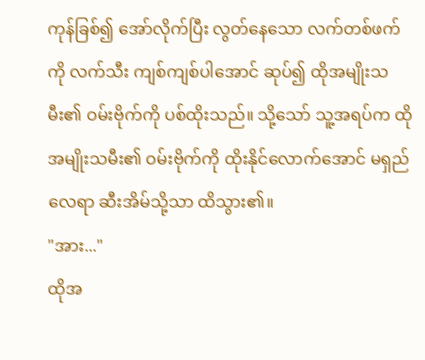ကုန်ခြစ်၍ အော်လိုက်ပြီး လွတ်နေသော လက်တစ်ဖက်ကို လက်သီး ကျစ်ကျစ်ပါအောင် ဆုပ်၍ ထိုအမျိုးသမီး၏ ဝမ်းဗိုက်ကို ပစ်ထိုးသည်။ သို့သော် သူ့အရပ်က ထိုအမျိုးသမီး၏ ဝမ်းဗိုက်ကို ထိုးနိုင်လောက်အောင် မရှည်လေရာ ဆီးအိမ်သို့သာ ထိသွား၏။
"အား..."
ထိုအ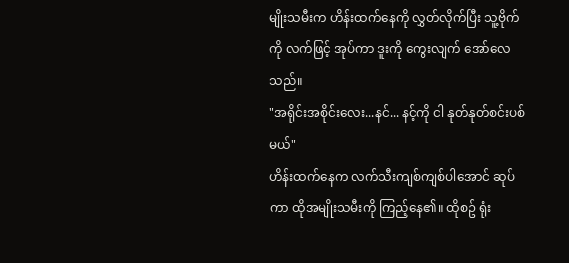မျိုးသမီးက ဟိန်းထက်နေကို လွှတ်လိုက်ပြီး သူ့ဗိုက်ကို လက်ဖြင့် အုပ်ကာ ဒူးကို ကွေးလျက် အော်လေသည်။
"အရိုင်းအစိုင်းလေး...နင်... နင့်ကို ငါ နုတ်နုတ်စင်းပစ်မယ်"
ဟိန်းထက်နေက လက်သီးကျစ်ကျစ်ပါအောင် ဆုပ်ကာ ထိုအမျိုးသမီးကို ကြည့်နေ၏။ ထိုစဥ် ရုံး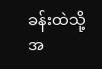ခန်းထဲသို့ အ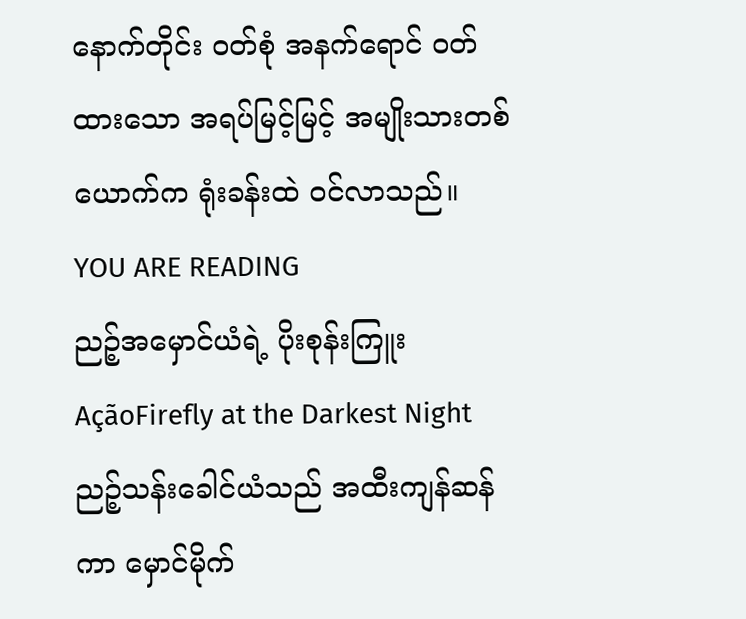နောက်တိုင်း ဝတ်စုံ အနက်ရောင် ဝတ်ထားသော အရပ်မြင့်မြင့် အမျိုးသားတစ်ယောက်က ရုံးခန်းထဲ ဝင်လာသည်။
YOU ARE READING
ညဉ့်အမှောင်ယံရဲ့ ပိုးစုန်းကြူး
AçãoFirefly at the Darkest Night ညဉ့်သန်းခေါင်ယံသည် အထီးကျန်ဆန်ကာ မှောင်မိုက်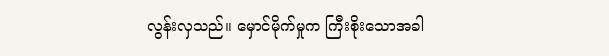လွန်းလှသည်။ မှောင်မိုက်မှုက ကြီးစိုးသောအခါ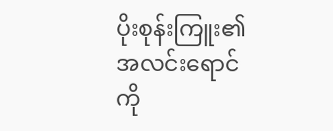ပိုးစုန်းကြူး၏ အလင်းရောင်ကို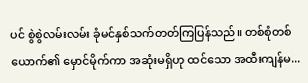ပင် စွဲစွဲလမ်းလမ်း ခုံမင်နှစ်သက်တတ်ကြပြန်သည်။ တစ်စုံတစ်ယောက်၏ မှောင်မိုက်ကာ အဆုံးမရှိဟု ထင်သော အထီးကျန်မ...